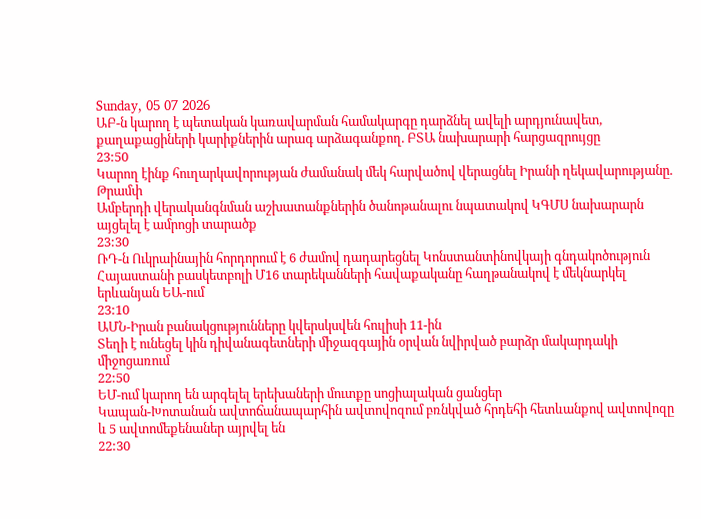Sunday, 05 07 2026
ԱԲ-ն կարող է պետական կառավարման համակարգը դարձնել ավելի արդյունավետ, քաղաքացիների կարիքներին արագ արձագանքող. ԲՏԱ նախարարի հարցազրույցը
23:50
Կարող էինք հուղարկավորության ժամանակ մեկ հարվածով վերացնել Իրանի ղեկավարությանը․ Թրամփ
Ամբերդի վերականգնման աշխատանքներին ծանոթանալու նպատակով ԿԳՄՍ նախարարն այցելել է ամրոցի տարածք
23:30
ՌԴ-ն Ուկրաինային հորդորում է 6 ժամով դադարեցնել Կոնստանտինովկայի գնդակոծություն
Հայաստանի բասկետբոլի Մ16 տարեկանների հավաքականը հաղթանակով է մեկնարկել երևանյան ԵԱ-ում
23:10
ԱՄՆ-Իրան բանակցությունները կվերսկսվեն հուլիսի 11-ին
Տեղի է ունեցել կին դիվանագետների միջազգային օրվան նվիրված բարձր մակարդակի միջոցառում
22:50
ԵՄ-ում կարող են արգելել երեխաների մուտքը սոցիալական ցանցեր
Կապան-Խոտանան ավտոճանապարհին ավտովոզում բռնկված հրդեհի հետևանքով ավտովոզը և 5 ավտոմեքենաներ այրվել են
22:30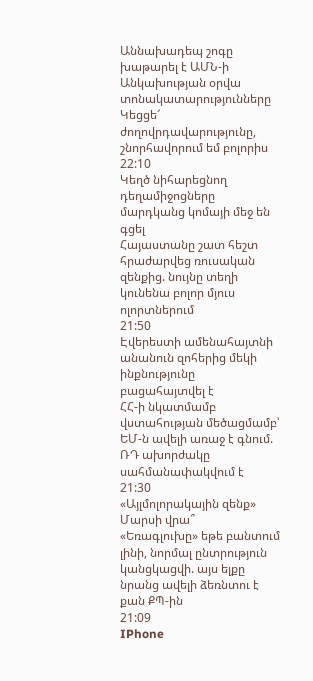Աննախադեպ շոգը խաթարել է ԱՄՆ-ի Անկախության օրվա տոնակատարությունները
Կեցցե՜ ժողովրդավարությունը, շնորհավորում եմ բոլորիս
22:10
Կեղծ նիհարեցնող դեղամիջոցները մարդկանց կոմայի մեջ են գցել
Հայաստանը շատ հեշտ հրաժարվեց ռուսական զենքից. նույնը տեղի կունենա բոլոր մյուս ոլորտներում
21:50
Էվերեստի ամենահայտնի անանուն զոհերից մեկի ինքնությունը բացահայտվել է
ՀՀ-ի նկատմամբ վստահության մեծացմամբ՝ ԵՄ-ն ավելի առաջ է գնում. ՌԴ ախորժակը սահմանափակվում է
21:30
«Այլմոլորակային զենք» Մարսի վրա՞
«Եռագլուխը» եթե բանտում լինի, նորմալ ընտրություն կանցկացվի. այս ելքը նրանց ավելի ձեռնտու է քան ՔՊ-ին
21:09
IPhone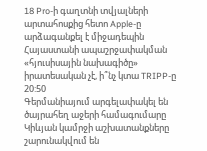18 Pro-ի գաղտնի տվյալների արտահոսքից հետո Apple-ը արձագանքել է միջադեպին
Հայաստանի ապաշրջափակման «հյուսիսային նախագիծը» իրատեսական չէ, ի՞նչ կտա TRIPP-ը
20:50
Գերմանիայում արգելափակել են ծայրահեղ աջերի համագումարը
Կիևյան կամրջի աշխատանքները շարունակվում են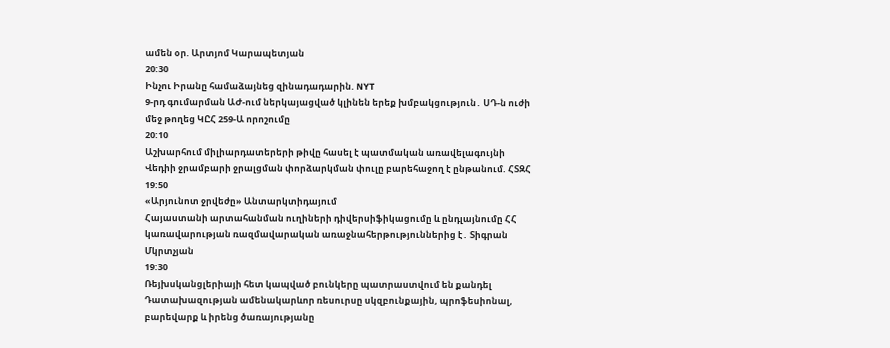ամեն օր. Արտյոմ Կարապետյան
20:30
Ինչու Իրանը համաձայնեց զինադադարին. NYT
9-րդ գումարման ԱԺ-ում ներկայացված կլինեն երեք խմբակցություն․ ՍԴ-ն ուժի մեջ թողեց ԿԸՀ 259-Ա որոշումը
20:10
Աշխարհում միլիարդատերերի թիվը հասել է պատմական առավելագույնի
Վեդիի ջրամբարի ջրալցման փորձարկման փուլը բարեհաջող է ընթանում. ՀՏԶՀ
19:50
«Արյունոտ ջրվեժը» Անտարկտիդայում
Հայաստանի արտահանման ուղիների դիվերսիֆիկացումը և ընդլայնումը ՀՀ կառավարության ռազմավարական առաջնահերթություններից է․ Տիգրան Մկրտչյան
19:30
Ռեյխսկանցլերիայի հետ կապված բունկերը պատրաստվում են քանդել
Դատախազության ամենակարևոր ռեսուրսը սկզբունքային, պրոֆեսիոնալ, բարեվարք և իրենց ծառայությանը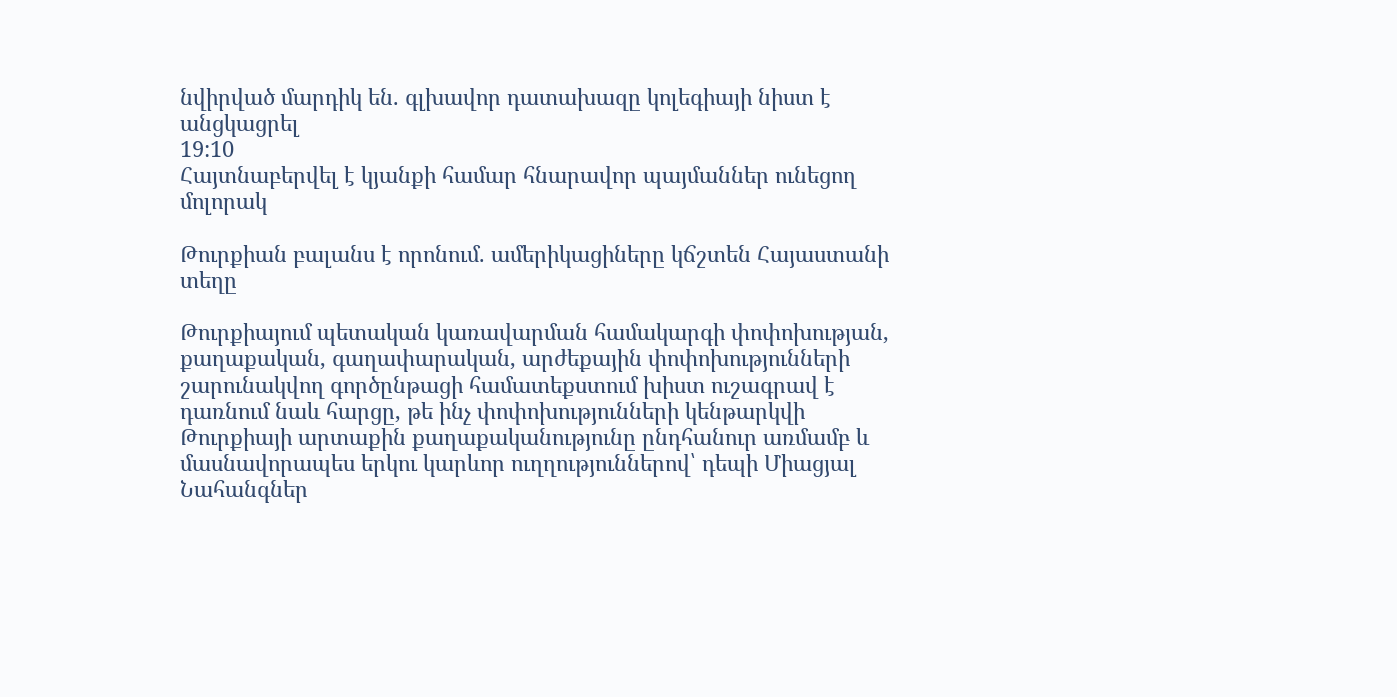նվիրված մարդիկ են. գլխավոր դատախազը կոլեգիայի նիստ է անցկացրել
19:10
Հայտնաբերվել է կյանքի համար հնարավոր պայմաններ ունեցող մոլորակ

Թուրքիան բալանս է որոնում. ամերիկացիները կճշտեն Հայաստանի տեղը

Թուրքիայում պետական կառավարման համակարգի փոփոխության, քաղաքական, գաղափարական, արժեքային փոփոխությունների շարունակվող գործընթացի համատեքստում խիստ ուշագրավ է դառնում նաև հարցը, թե ինչ փոփոխությունների կենթարկվի Թուրքիայի արտաքին քաղաքականությունը ընդհանուր առմամբ և մասնավորապես երկու կարևոր ուղղություններով՝ դեպի Միացյալ Նահանգներ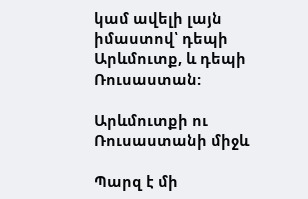կամ ավելի լայն իմաստով՝ դեպի Արևմուտք, և դեպի Ռուսաստան:

Արևմուտքի ու Ռուսաստանի միջև

Պարզ է մի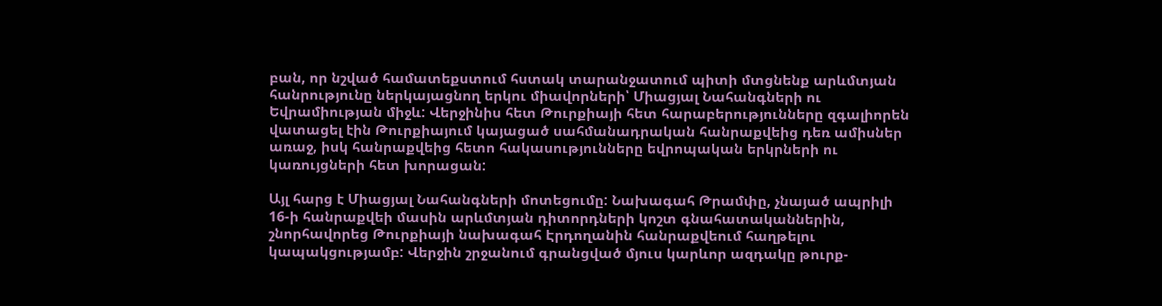բան, որ նշված համատեքստում հստակ տարանջատում պիտի մտցնենք արևմտյան հանրությունը ներկայացնող երկու միավորների՝ Միացյալ Նահանգների ու Եվրամիության միջև: Վերջինիս հետ Թուրքիայի հետ հարաբերությունները զգալիորեն վատացել էին Թուրքիայում կայացած սահմանադրական հանրաքվեից դեռ ամիսներ առաջ, իսկ հանրաքվեից հետո հակասությունները եվրոպական երկրների ու կառույցների հետ խորացան:

Այլ հարց է Միացյալ Նահանգների մոտեցումը: Նախագահ Թրամփը, չնայած ապրիլի 16-ի հանրաքվեի մասին արևմտյան դիտորդների կոշտ գնահատականներին, շնորհավորեց Թուրքիայի նախագահ Էրդողանին հանրաքվեում հաղթելու կապակցությամբ: Վերջին շրջանում գրանցված մյուս կարևոր ազդակը թուրք-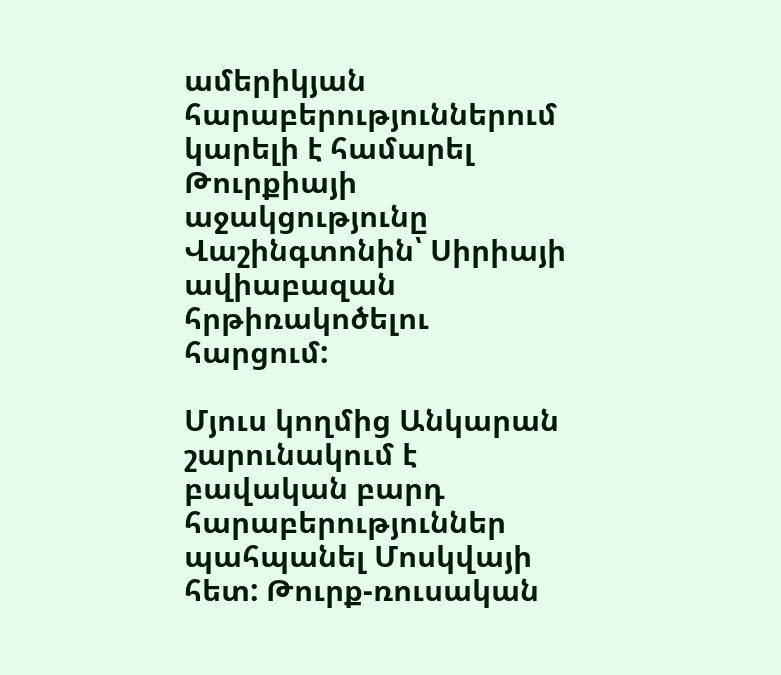ամերիկյան հարաբերություններում կարելի է համարել Թուրքիայի աջակցությունը Վաշինգտոնին՝ Սիրիայի ավիաբազան հրթիռակոծելու հարցում:

Մյուս կողմից Անկարան շարունակում է բավական բարդ հարաբերություններ պահպանել Մոսկվայի հետ: Թուրք-ռուսական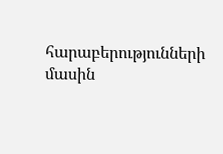հարաբերությունների մասին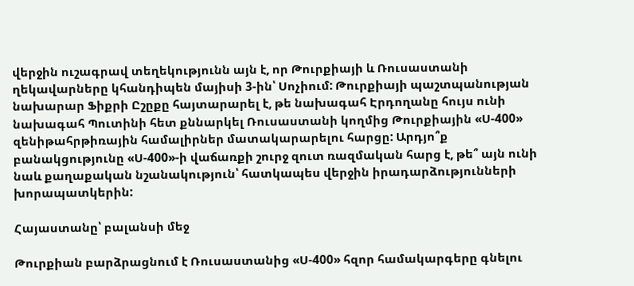վերջին ուշագրավ տեղեկությունն այն է, որ Թուրքիայի և Ռուսաստանի ղեկավարները կհանդիպեն մայիսի 3-ին՝ Սոչիում: Թուրքիայի պաշտպանության նախարար Ֆիքրի Ըշըքը հայտարարել է, թե նախագահ Էրդողանը հույս ունի նախագահ Պուտինի հետ քննարկել Ռուսաստանի կողմից Թուրքիային «Ս-400» զենիթահրթիռային համալիրներ մատակարարելու հարցը: Արդյո՞ք բանակցությունը «Ս-400»-ի վաճառքի շուրջ զուտ ռազմական հարց է, թե՞ այն ունի նաև քաղաքական նշանակություն՝ հատկապես վերջին իրադարձությունների խորապատկերին:

Հայաստանը՝ բալանսի մեջ

Թուրքիան բարձրացնում է Ռուսաստանից «Ս-400» հզոր համակարգերը գնելու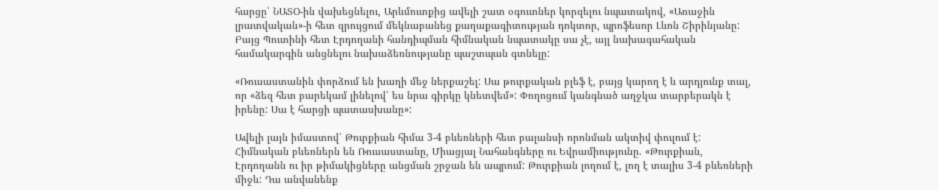հարցը՝ ՆԱՏՕ-ին վախեցնելու, Արևմուտքից ավելի շատ օգուտներ կորզելու նպատակով, «Առաջին լրատվական»-ի հետ զրույցում մեկնաբանեց քաղաքագիտության դոկտոր, պրոֆեսոր Լևոն Շիրինյանը: Բայց Պուտինի հետ Էրդողանի հանդիպման հիմնական նպատակը սա չէ, այլ նախագահական համակարգին անցնելու նախաձեռնությանը պաշտպան գտնելը:

«Ռուսաստանին փորձում են խաղի մեջ ներքաշել: Սա թուրքական բլեֆ է, բայց կարող է և արդյունք տալ, որ «ձեզ հետ բարեկամ լինելով՝ ես նրա գիրկը կնետվեմ»: Փողոցում կանգնած աղջկա տարբերակն է իրենը: Սա է հարցի պատասխանը»:

Ավելի լայն իմաստով՝ Թուրքիան հիմա 3-4 բևեռների հետ բալանսի որոնման ակտիվ փուլում է: Հիմնական բևեռներն են Ռուսաստանը, Միացյալ Նահանգները ու Եվրամիությունը. «Թուրքիան, Էրդողանն ու իր թիմակիցները անցման շրջան են ապրում: Թուրքիան լողում է, լող է տալիս 3-4 բևեռների միջև: Դա անվանենք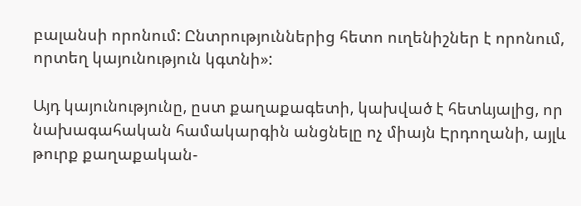բալանսի որոնում: Ընտրություններից հետո ուղենիշներ է որոնում, որտեղ կայունություն կգտնի»:

Այդ կայունությունը, ըստ քաղաքագետի, կախված է հետևյալից, որ նախագահական համակարգին անցնելը ոչ միայն Էրդողանի, այլև թուրք քաղաքական-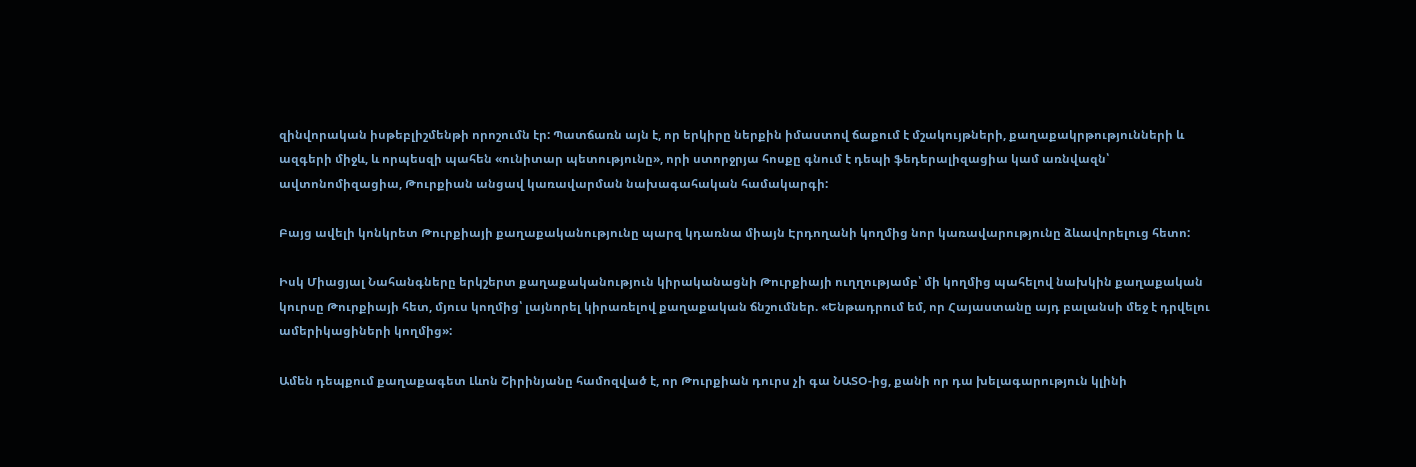զինվորական իսթեբլիշմենթի որոշումն էր: Պատճառն այն է, որ երկիրը ներքին իմաստով ճաքում է մշակույթների, քաղաքակրթությունների և ազգերի միջև, և որպեսզի պահեն «ունիտար պետությունը», որի ստորջրյա հոսքը գնում է դեպի ֆեդերալիզացիա կամ առնվազն՝ ավտոնոմիզացիա, Թուրքիան անցավ կառավարման նախագահական համակարգի:

Բայց ավելի կոնկրետ Թուրքիայի քաղաքականությունը պարզ կդառնա միայն Էրդողանի կողմից նոր կառավարությունը ձևավորելուց հետո:

Իսկ Միացյալ Նահանգները երկշերտ քաղաքականություն կիրականացնի Թուրքիայի ուղղությամբ՝ մի կողմից պահելով նախկին քաղաքական կուրսը Թուրքիայի հետ, մյուս կողմից՝ լայնորել կիրառելով քաղաքական ճնշումներ. «Ենթադրում եմ, որ Հայաստանը այդ բալանսի մեջ է դրվելու ամերիկացիների կողմից»:

Ամեն դեպքում քաղաքագետ Լևոն Շիրինյանը համոզված է, որ Թուրքիան դուրս չի գա ՆԱՏՕ-ից, քանի որ դա խելագարություն կլինի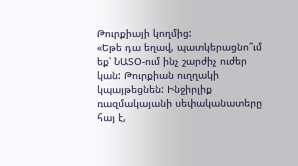Թուրքիայի կողմից:
«Եթե դա եղավ, պատկերացնո՞ւմ եք՝ ՆԱՏՕ-ում ինչ շարժիչ ուժեր կան: Թուրքիան ուղղակի կպայթեցնեն: Ինջիրլիք ռազմակայանի սեփականատերը հայ է,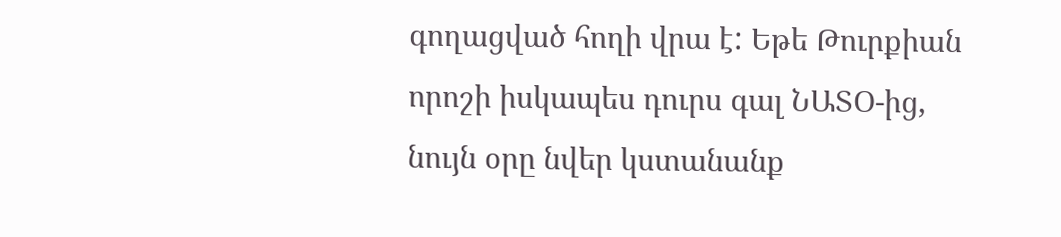գողացված հողի վրա է: Եթե Թուրքիան որոշի իսկապես դուրս գալ ՆԱՏՕ-ից, նույն օրը նվեր կստանանք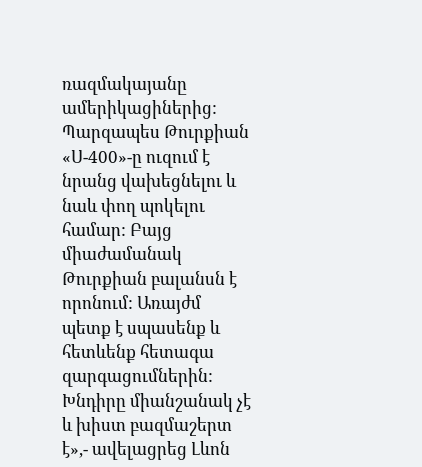ռազմակայանը ամերիկացիներից: Պարզապես Թուրքիան «Ս-400»-ը ուզում է նրանց վախեցնելու և նաև փող պոկելու համար: Բայց միաժամանակ Թուրքիան բալանսն է որոնում: Առայժմ պետք է սպասենք և հետևենք հետագա զարգացումներին: Խնդիրը միանշանակ չէ և խիստ բազմաշերտ է»,- ավելացրեց Լևոն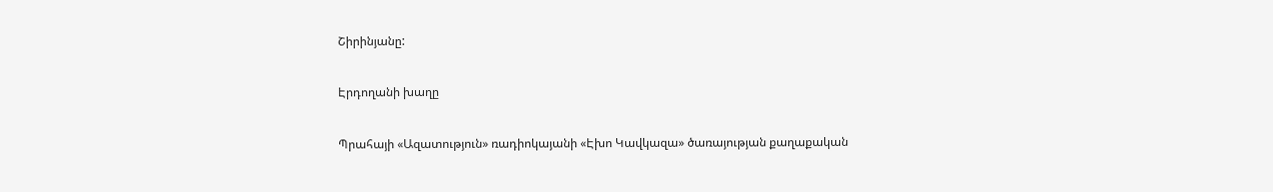Շիրինյանը:

Էրդողանի խաղը

Պրահայի «Ազատություն» ռադիոկայանի «Էխո Կավկազա» ծառայության քաղաքական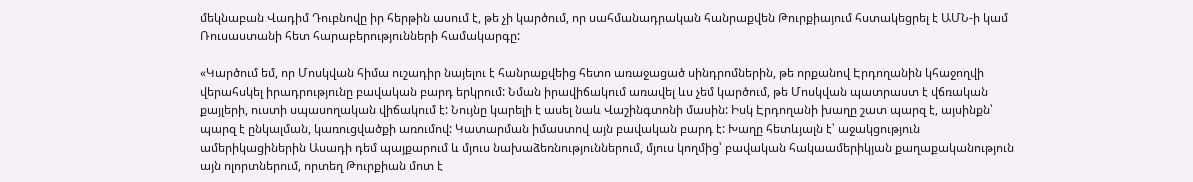մեկնաբան Վադիմ Դուբնովը իր հերթին ասում է, թե չի կարծում, որ սահմանադրական հանրաքվեն Թուրքիայում հստակեցրել է ԱՄՆ-ի կամ Ռուսաստանի հետ հարաբերությունների համակարգը:

«Կարծում եմ, որ Մոսկվան հիմա ուշադիր նայելու է հանրաքվեից հետո առաջացած սինդրոմներին, թե որքանով Էրդողանին կհաջողվի վերահսկել իրադրությունը բավական բարդ երկրում: Նման իրավիճակում առավել ևս չեմ կարծում, թե Մոսկվան պատրաստ է վճռական քայլերի, ուստի սպասողական վիճակում է: Նույնը կարելի է ասել նաև Վաշինգտոնի մասին: Իսկ Էրդողանի խաղը շատ պարզ է, այսինքն՝ պարզ է ընկալման, կառուցվածքի առումով: Կատարման իմաստով այն բավական բարդ է: Խաղը հետևյալն է՝ աջակցություն ամերիկացիներին Ասադի դեմ պայքարում և մյուս նախաձեռնություններում, մյուս կողմից՝ բավական հակաամերիկյան քաղաքականություն այն ոլորտներում, որտեղ Թուրքիան մոտ է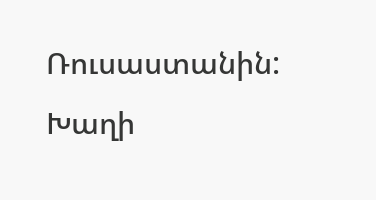Ռուսաստանին: Խաղի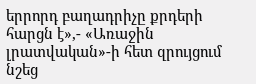երրորդ բաղադրիչը քրդերի հարցն է»,- «Առաջին լրատվական»-ի հետ զրույցում նշեց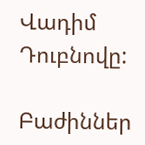Վադիմ Դուբնովը:

Բաժիններ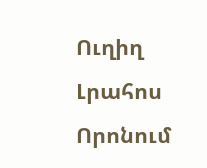Ուղիղ
Լրահոս
Որոնում